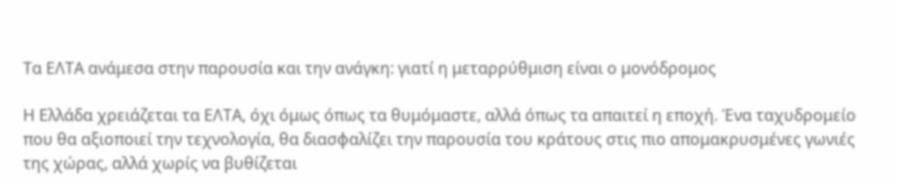Τα ΕΛΤΑ ανάμεσα στην παρουσία και την ανάγκη: γιατί η μεταρρύθμιση είναι ο μονόδρομος

Η Ελλάδα χρειάζεται τα ΕΛΤΑ, όχι όμως όπως τα θυμόμαστε, αλλά όπως τα απαιτεί η εποχή. Ένα ταχυδρομείο που θα αξιοποιεί την τεχνολογία, θα διασφαλίζει την παρουσία του κράτους στις πιο απομακρυσμένες γωνιές της χώρας, αλλά χωρίς να βυθίζεται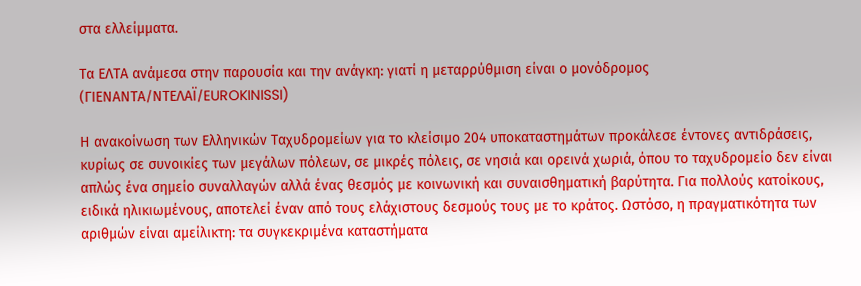στα ελλείμματα.

Τα ΕΛΤΑ ανάμεσα στην παρουσία και την ανάγκη: γιατί η μεταρρύθμιση είναι ο μονόδρομος
(ΓΙΕΝΑΝΤΑ/ΝΤΕΛΑΪ/EUROKINISSI)

Η ανακοίνωση των Ελληνικών Ταχυδρομείων για το κλείσιμο 204 υποκαταστημάτων προκάλεσε έντονες αντιδράσεις, κυρίως σε συνοικίες των μεγάλων πόλεων, σε μικρές πόλεις, σε νησιά και ορεινά χωριά, όπου το ταχυδρομείο δεν είναι απλώς ένα σημείο συναλλαγών αλλά ένας θεσμός με κοινωνική και συναισθηματική βαρύτητα. Για πολλούς κατοίκους, ειδικά ηλικιωμένους, αποτελεί έναν από τους ελάχιστους δεσμούς τους με το κράτος. Ωστόσο, η πραγματικότητα των αριθμών είναι αμείλικτη: τα συγκεκριμένα καταστήματα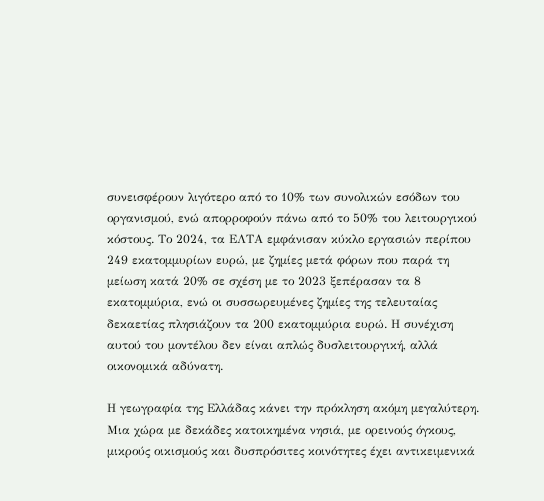συνεισφέρουν λιγότερο από το 10% των συνολικών εσόδων του οργανισμού, ενώ απορροφούν πάνω από το 50% του λειτουργικού κόστους. Το 2024, τα ΕΛΤΑ εμφάνισαν κύκλο εργασιών περίπου 249 εκατομμυρίων ευρώ, με ζημίες μετά φόρων που παρά τη μείωση κατά 20% σε σχέση με το 2023 ξεπέρασαν τα 8 εκατομμύρια, ενώ οι συσσωρευμένες ζημίες της τελευταίας δεκαετίας πλησιάζουν τα 200 εκατομμύρια ευρώ. Η συνέχιση αυτού του μοντέλου δεν είναι απλώς δυσλειτουργική, αλλά οικονομικά αδύνατη.

Η γεωγραφία της Ελλάδας κάνει την πρόκληση ακόμη μεγαλύτερη. Μια χώρα με δεκάδες κατοικημένα νησιά, με ορεινούς όγκους, μικρούς οικισμούς και δυσπρόσιτες κοινότητες έχει αντικειμενικά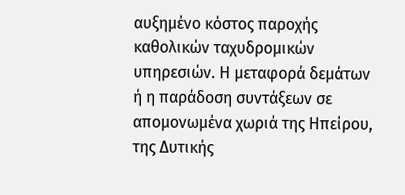αυξημένο κόστος παροχής καθολικών ταχυδρομικών υπηρεσιών. Η μεταφορά δεμάτων ή η παράδοση συντάξεων σε απομονωμένα χωριά της Ηπείρου, της Δυτικής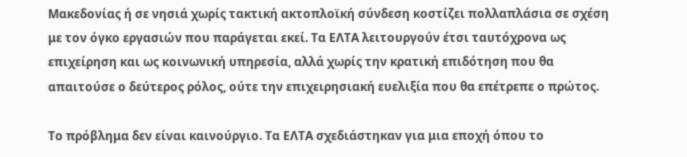Μακεδονίας ή σε νησιά χωρίς τακτική ακτοπλοϊκή σύνδεση κοστίζει πολλαπλάσια σε σχέση με τον όγκο εργασιών που παράγεται εκεί. Τα ΕΛΤΑ λειτουργούν έτσι ταυτόχρονα ως επιχείρηση και ως κοινωνική υπηρεσία, αλλά χωρίς την κρατική επιδότηση που θα απαιτούσε ο δεύτερος ρόλος, ούτε την επιχειρησιακή ευελιξία που θα επέτρεπε ο πρώτος.

Το πρόβλημα δεν είναι καινούργιο. Τα ΕΛΤΑ σχεδιάστηκαν για μια εποχή όπου το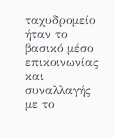ταχυδρομείο ήταν το βασικό μέσο επικοινωνίας και συναλλαγής με το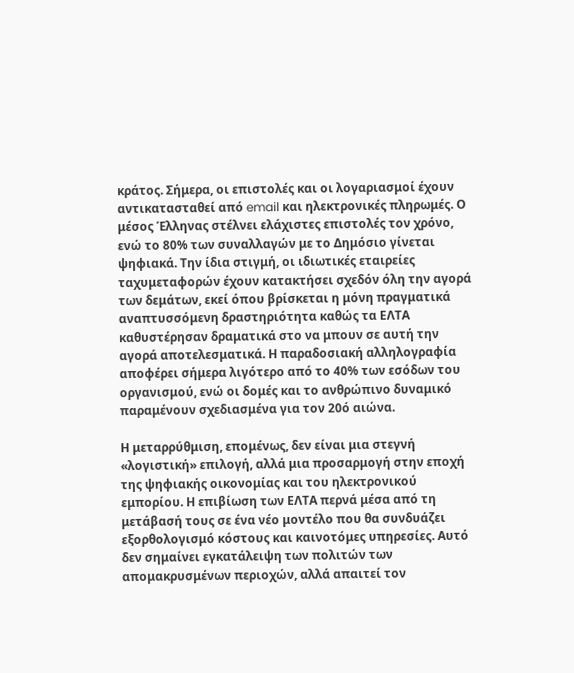κράτος. Σήμερα, οι επιστολές και οι λογαριασμοί έχουν αντικατασταθεί από email και ηλεκτρονικές πληρωμές. Ο μέσος Έλληνας στέλνει ελάχιστες επιστολές τον χρόνο, ενώ το 80% των συναλλαγών με το Δημόσιο γίνεται ψηφιακά. Την ίδια στιγμή, οι ιδιωτικές εταιρείες ταχυμεταφορών έχουν κατακτήσει σχεδόν όλη την αγορά των δεμάτων, εκεί όπου βρίσκεται η μόνη πραγματικά αναπτυσσόμενη δραστηριότητα καθώς τα ΕΛΤΑ καθυστέρησαν δραματικά στο να μπουν σε αυτή την αγορά αποτελεσματικά. Η παραδοσιακή αλληλογραφία αποφέρει σήμερα λιγότερο από το 40% των εσόδων του οργανισμού, ενώ οι δομές και το ανθρώπινο δυναμικό παραμένουν σχεδιασμένα για τον 20ό αιώνα.

Η μεταρρύθμιση, επομένως, δεν είναι μια στεγνή «λογιστική» επιλογή, αλλά μια προσαρμογή στην εποχή της ψηφιακής οικονομίας και του ηλεκτρονικού εμπορίου. Η επιβίωση των ΕΛΤΑ περνά μέσα από τη μετάβασή τους σε ένα νέο μοντέλο που θα συνδυάζει εξορθολογισμό κόστους και καινοτόμες υπηρεσίες. Αυτό δεν σημαίνει εγκατάλειψη των πολιτών των απομακρυσμένων περιοχών, αλλά απαιτεί τον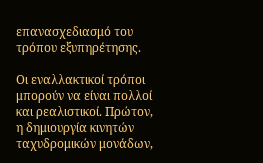επανασχεδιασμό του τρόπου εξυπηρέτησης.

Οι εναλλακτικοί τρόποι μπορούν να είναι πολλοί και ρεαλιστικοί. Πρώτον, η δημιουργία κινητών ταχυδρομικών μονάδων,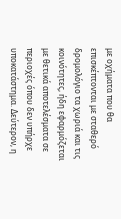με οχήματα που θα επισκέπτονται με σταθερό δρομολόγιο τα χωριά και τις κοινότητες, ήδη εφαρμόζεται με θετικά αποτελέσματα σε περιοχές όπου δεν υπήρχε υποκατάστημα. Δεύτερον, η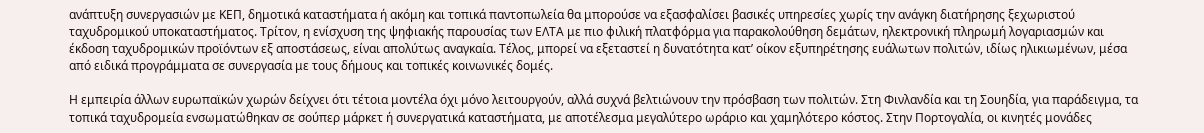ανάπτυξη συνεργασιών με ΚΕΠ, δημοτικά καταστήματα ή ακόμη και τοπικά παντοπωλεία θα μπορούσε να εξασφαλίσει βασικές υπηρεσίες χωρίς την ανάγκη διατήρησης ξεχωριστού ταχυδρομικού υποκαταστήματος. Τρίτον, η ενίσχυση της ψηφιακής παρουσίας των ΕΛΤΑ με πιο φιλική πλατφόρμα για παρακολούθηση δεμάτων, ηλεκτρονική πληρωμή λογαριασμών και έκδοση ταχυδρομικών προϊόντων εξ αποστάσεως, είναι απολύτως αναγκαία. Τέλος, μπορεί να εξεταστεί η δυνατότητα κατ’ οίκον εξυπηρέτησης ευάλωτων πολιτών, ιδίως ηλικιωμένων, μέσα από ειδικά προγράμματα σε συνεργασία με τους δήμους και τοπικές κοινωνικές δομές.

Η εμπειρία άλλων ευρωπαϊκών χωρών δείχνει ότι τέτοια μοντέλα όχι μόνο λειτουργούν, αλλά συχνά βελτιώνουν την πρόσβαση των πολιτών. Στη Φινλανδία και τη Σουηδία, για παράδειγμα, τα τοπικά ταχυδρομεία ενσωματώθηκαν σε σούπερ μάρκετ ή συνεργατικά καταστήματα, με αποτέλεσμα μεγαλύτερο ωράριο και χαμηλότερο κόστος. Στην Πορτογαλία, οι κινητές μονάδες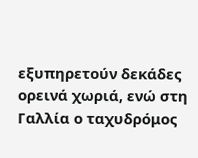εξυπηρετούν δεκάδες ορεινά χωριά, ενώ στη Γαλλία ο ταχυδρόμος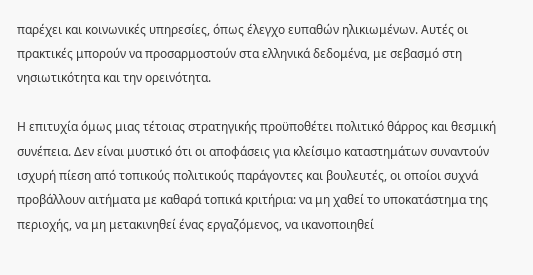παρέχει και κοινωνικές υπηρεσίες, όπως έλεγχο ευπαθών ηλικιωμένων. Αυτές οι πρακτικές μπορούν να προσαρμοστούν στα ελληνικά δεδομένα, με σεβασμό στη νησιωτικότητα και την ορεινότητα.

Η επιτυχία όμως μιας τέτοιας στρατηγικής προϋποθέτει πολιτικό θάρρος και θεσμική συνέπεια. Δεν είναι μυστικό ότι οι αποφάσεις για κλείσιμο καταστημάτων συναντούν ισχυρή πίεση από τοπικούς πολιτικούς παράγοντες και βουλευτές, οι οποίοι συχνά προβάλλουν αιτήματα με καθαρά τοπικά κριτήρια: να μη χαθεί το υποκατάστημα της περιοχής, να μη μετακινηθεί ένας εργαζόμενος, να ικανοποιηθεί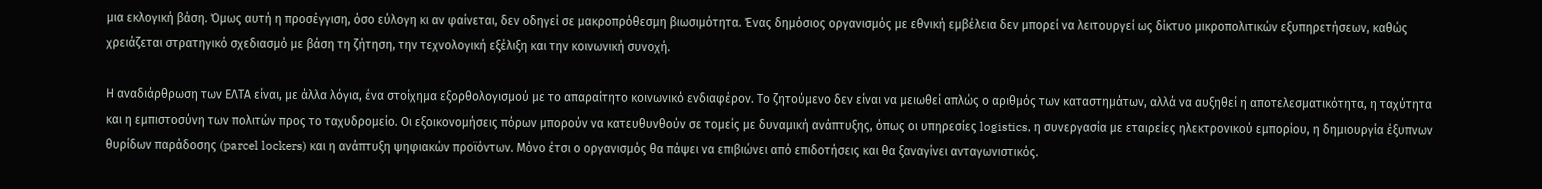μια εκλογική βάση. Όμως αυτή η προσέγγιση, όσο εύλογη κι αν φαίνεται, δεν οδηγεί σε μακροπρόθεσμη βιωσιμότητα. Ένας δημόσιος οργανισμός με εθνική εμβέλεια δεν μπορεί να λειτουργεί ως δίκτυο μικροπολιτικών εξυπηρετήσεων, καθώς χρειάζεται στρατηγικό σχεδιασμό με βάση τη ζήτηση, την τεχνολογική εξέλιξη και την κοινωνική συνοχή.

Η αναδιάρθρωση των ΕΛΤΑ είναι, με άλλα λόγια, ένα στοίχημα εξορθολογισμού με το απαραίτητο κοινωνικό ενδιαφέρον. Το ζητούμενο δεν είναι να μειωθεί απλώς ο αριθμός των καταστημάτων, αλλά να αυξηθεί η αποτελεσματικότητα, η ταχύτητα και η εμπιστοσύνη των πολιτών προς το ταχυδρομείο. Οι εξοικονομήσεις πόρων μπορούν να κατευθυνθούν σε τομείς με δυναμική ανάπτυξης, όπως οι υπηρεσίες logistics, η συνεργασία με εταιρείες ηλεκτρονικού εμπορίου, η δημιουργία έξυπνων θυρίδων παράδοσης (parcel lockers) και η ανάπτυξη ψηφιακών προϊόντων. Μόνο έτσι ο οργανισμός θα πάψει να επιβιώνει από επιδοτήσεις και θα ξαναγίνει ανταγωνιστικός.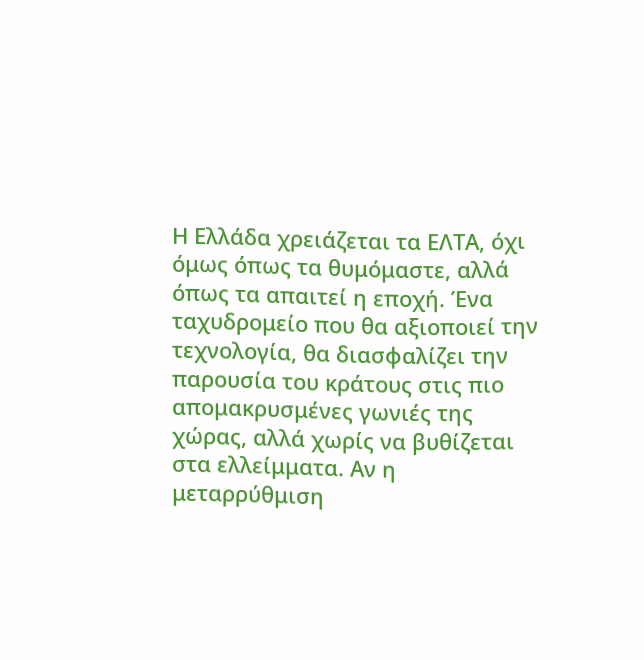Η Ελλάδα χρειάζεται τα ΕΛΤΑ, όχι όμως όπως τα θυμόμαστε, αλλά όπως τα απαιτεί η εποχή. Ένα ταχυδρομείο που θα αξιοποιεί την τεχνολογία, θα διασφαλίζει την παρουσία του κράτους στις πιο απομακρυσμένες γωνιές της χώρας, αλλά χωρίς να βυθίζεται στα ελλείμματα. Αν η μεταρρύθμιση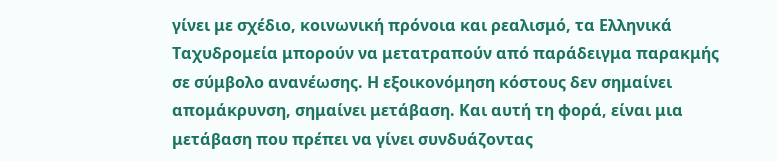γίνει με σχέδιο, κοινωνική πρόνοια και ρεαλισμό, τα Ελληνικά Ταχυδρομεία μπορούν να μετατραπούν από παράδειγμα παρακμής σε σύμβολο ανανέωσης. Η εξοικονόμηση κόστους δεν σημαίνει απομάκρυνση, σημαίνει μετάβαση. Και αυτή τη φορά, είναι μια μετάβαση που πρέπει να γίνει συνδυάζοντας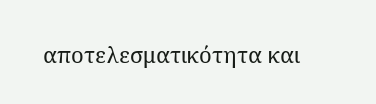αποτελεσματικότητα και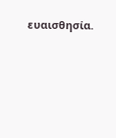ευαισθησία.